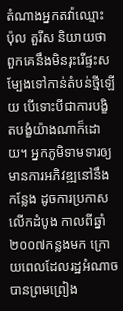តំណាងអ្នកតវ៉ាឈ្មោះ ប៉ុល តួរីស និយាយថា ពួកគេនឹងមិនរុះរើផ្ទះសម្បែងទៅកាន់តំបន់ថ្មីឡើយ បើទោះបីជាការបង្ខិតបង្ខំយ៉ាងណាក៏ដោយ។ អ្នកភូមិទាមទារឲ្យមានការអភិវឌ្ឍនៅនឹងកន្លែង ដូចការប្រកាសលើកដំបូង កាលពីឆ្នាំ២០០៧កន្លងមក ក្រោយពេលដែលរដ្ឋអំណាចបានព្រមព្រៀង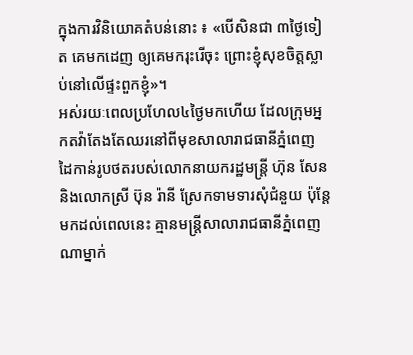ក្នុងការវិនិយោគតំបន់នោះ ៖ «បើសិនជា ៣ថ្ងៃទៀត គេមកដេញ ឲ្យគេមករុះរើចុះ ព្រោះខ្ញុំសុខចិត្តស្លាប់នៅលើផ្ទះពួកខ្ញុំ»។
អស់រយៈពេលប្រហែល៤ថ្ងៃមកហើយ ដែលក្រុមអ្នកតវ៉ាតែងតែឈរនៅពីមុខសាលារាជធានីភ្នំពេញ ដៃកាន់រូបថតរបស់លោកនាយករដ្ឋមន្ត្រី ហ៊ុន សែន និងលោកស្រី ប៊ុន រ៉ានី ស្រែកទាមទារសុំជំនួយ ប៉ុន្តែមកដល់ពេលនេះ គ្មានមន្ត្រីសាលារាជធានីភ្នំពេញណាម្នាក់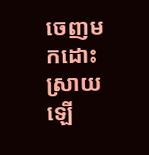ចេញមកដោះស្រាយឡើ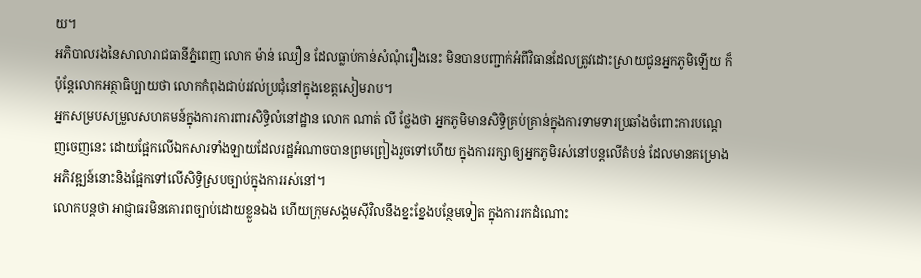យ។
អភិបាលរងនៃសាលារាជធានីភ្នំពេញ លោក ម៉ាន់ ឈឿន ដែលធ្លាប់កាន់សំណុំរឿងនេះ មិនបានបញ្ជាក់អំពីវិធានដែលត្រូវដោះស្រាយជូនអ្នកភូមិឡើយ ក៏ប៉ុន្តែលោកអត្ថាធិប្បាយថា លោកកំពុងជាប់រវល់ប្រជុំនៅក្នុងខេត្តសៀមរាប។
អ្នកសម្របសម្រួលសហគមន៍ក្នុងការការពារសិទ្ធិលំនៅដ្ឋាន លោក ណាត់ លី ថ្លែងថា អ្នកភូមិមានសិទ្ធិគ្រប់គ្រាន់ក្នុងការទាមទារប្រឆាំងចំពោះការបណ្តេញចេញនេះ ដោយផ្អែកលើឯកសារទាំងឡាយដែលរដ្ឋអំណាចបានព្រមព្រៀងរួចទៅហើយ ក្នុងការរក្សាឲ្យអ្នកភូមិរស់នៅបន្តលើតំបន់ ដែលមានគម្រោងអភិវឌ្ឍន៍នោះនិងផ្អែកទៅលើសិទ្ធិស្របច្បាប់ក្នុងការរស់នៅ។
លោកបន្តថា អាជ្ញាធរមិនគោរពច្បាប់ដោយខ្លួនឯង ហើយក្រុមសង្គមស៊ីវិលនឹងខ្នះខ្នែងបន្ថែមទៀត ក្នុងការរកដំណោះ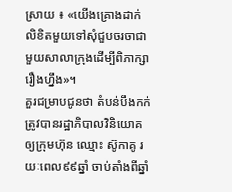ស្រាយ ៖ «យើងគ្រោងដាក់លិខិតមួយទៅសុំជួបចរចាជាមួយសាលាក្រុងដើម្បីពិភាក្សារឿងហ្នឹង»។
គួរជម្រាបជូនថា តំបន់បឹងកក់ត្រូវបានរដ្ឋាភិបាលវិនិយោគឲ្យក្រុមហ៊ុន ឈ្មោះ ស៊ូកាគូ រយៈពេល៩៩ឆ្នាំ ចាប់តាំងពីឆ្នាំ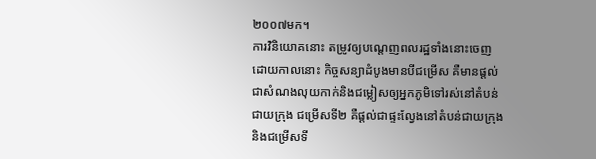២០០៧មក។
ការវិនិយោគនោះ តម្រូវឲ្យបណ្តេញពលរដ្ឋទាំងនោះចេញ ដោយកាលនោះ កិច្ចសន្យាដំបូងមានបីជម្រើស គឺមានផ្តល់ជាសំណងលុយកាក់និងជម្លៀសឲ្យអ្នកភូមិទៅរស់នៅតំបន់ជាយក្រុង ជម្រើសទី២ គឺផ្តល់ជាផ្ទះល្វែងនៅតំបន់ជាយក្រុង និងជម្រើសទី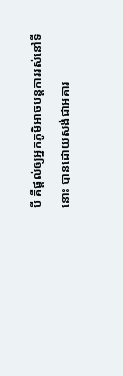បី គឺផ្តល់ឲ្យអ្នកភូមិអាចបន្តការរស់នៅទីនោះ បានដោយសង់ជាអគារ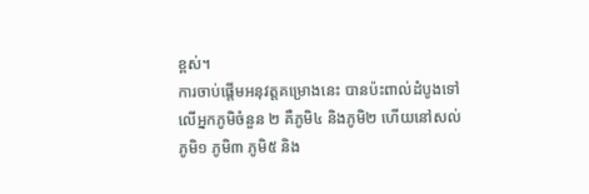ខ្ពស់។
ការចាប់ផ្តើមអនុវត្តគម្រោងនេះ បានប៉ះពាល់ដំបូងទៅលើអ្នកភូមិចំនួន ២ គឺភូមិ៤ និងភូមិ២ ហើយនៅសល់ ភូមិ១ ភូមិ៣ ភូមិ៥ និង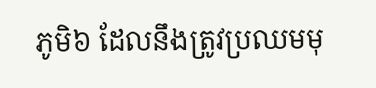ភូមិ៦ ដែលនឹងត្រូវប្រឈមមុ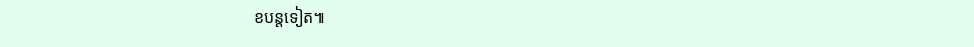ខបន្តទៀត៕